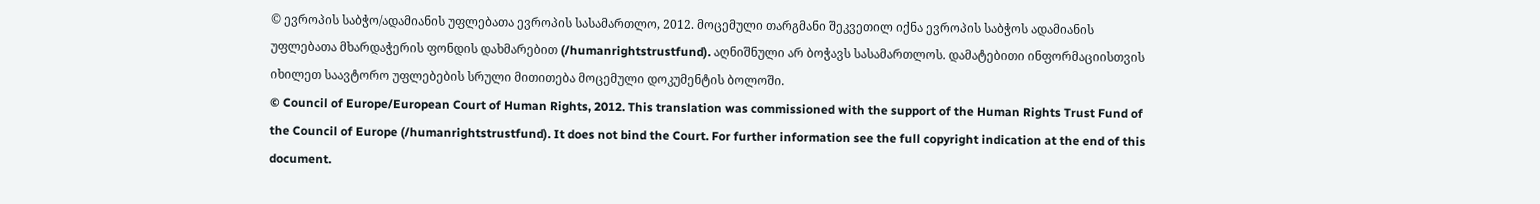© ევროპის საბჭო/ადამიანის უფლებათა ევროპის სასამართლო, 2012. მოცემული თარგმანი შეკვეთილ იქნა ევროპის საბჭოს ადამიანის უფლებათა მხარდაჭერის ფონდის დახმარებით (/humanrightstrustfund). აღნიშნული არ ბოჭავს სასამართლოს. დამატებითი ინფორმაციისთვის იხილეთ საავტორო უფლებების სრული მითითება მოცემული დოკუმენტის ბოლოში.
© Council of Europe/European Court of Human Rights, 2012. This translation was commissioned with the support of the Human Rights Trust Fund of the Council of Europe (/humanrightstrustfund). It does not bind the Court. For further information see the full copyright indication at the end of this document.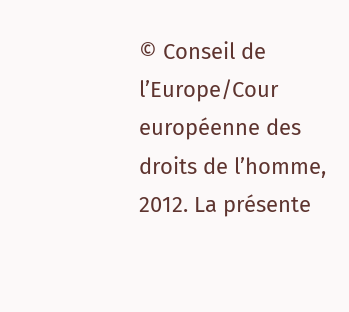© Conseil de l’Europe/Cour européenne des droits de l’homme, 2012. La présente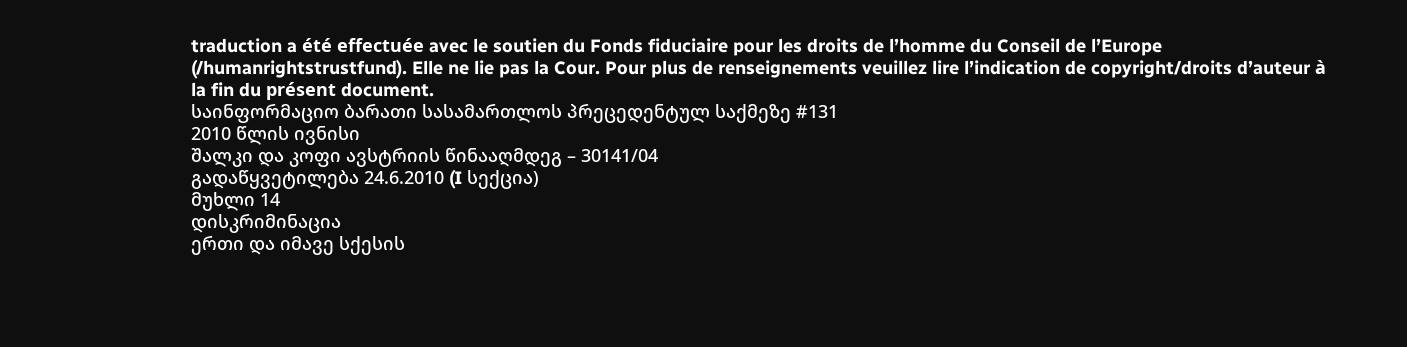traduction a été effectuée avec le soutien du Fonds fiduciaire pour les droits de l’homme du Conseil de l’Europe (/humanrightstrustfund). Elle ne lie pas la Cour. Pour plus de renseignements veuillez lire l’indication de copyright/droits d’auteur à la fin du présent document.
საინფორმაციო ბარათი სასამართლოს პრეცედენტულ საქმეზე #131
2010 წლის ივნისი
შალკი და კოფი ავსტრიის წინააღმდეგ – 30141/04
გადაწყვეტილება 24.6.2010 (I სექცია)
მუხლი 14
დისკრიმინაცია
ერთი და იმავე სქესის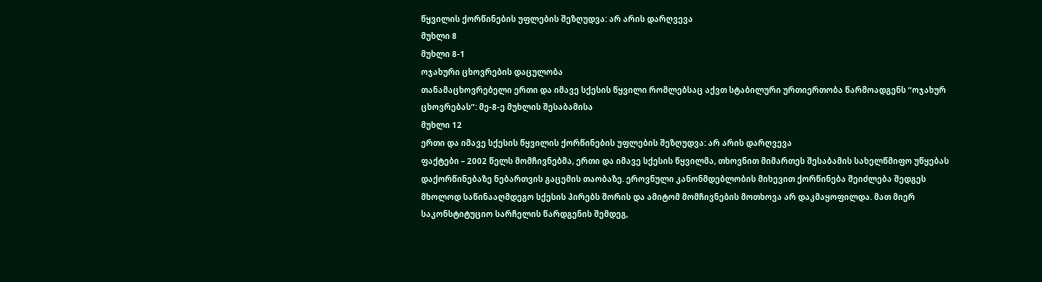წყვილის ქორწინების უფლების შეზღუდვა: არ არის დარღვევა
მუხლი 8
მუხლი 8-1
ოჯახური ცხოვრების დაცულობა
თანამაცხოვრებელი ერთი და იმავე სქესის წყვილი რომლებსაც აქვთ სტაბილური ურთიერთობა წარმოადგენს “ოჯახურ ცხოვრებას”: მე-8-ე მუხლის შესაბამისა
მუხლი 12
ერთი და იმავე სქესის წყვილის ქორწინების უფლების შეზღუდვა: არ არის დარღვევა
ფაქტები – 2002 წელს მომჩივნებმა, ერთი და იმავე სქესის წყვილმა, თხოვნით მიმართეს შესაბამის სახელწმიფო უწყებას დაქორწინებაზე ნებართვის გაცემის თაობაზე. ეროვნული კანონმდებლობის მიხევით ქორწინება შეიძლება შედგეს მხოლოდ საწინააღმდეგო სქესის პირებს შორის და ამიტომ მომჩივნების მოთხოვა არ დაკმაყოფილდა. მათ მიერ საკონსტიტუციო სარჩელის წარდგენის შემდეგ,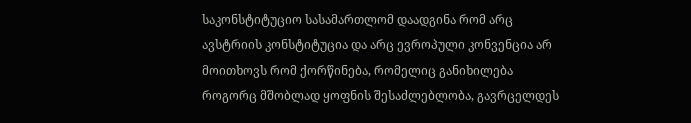საკონსტიტუციო სასამართლომ დაადგინა რომ არც ავსტრიის კონსტიტუცია და არც ევროპული კონვენცია არ მოითხოვს რომ ქორწინება, რომელიც განიხილება როგორც მშობლად ყოფნის შესაძლებლობა, გავრცელდეს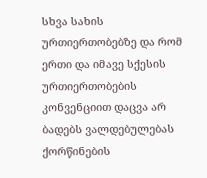სხვა სახის ურთიერთობებზე და რომ ერთი და იმავე სქესის ურთიერთობების კონვენციით დაცვა არ ბადებს ვალდებულებას ქორწინების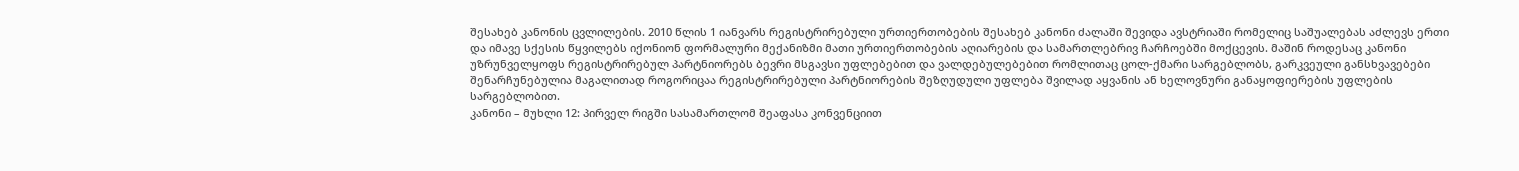შესახებ კანონის ცვლილების. 2010 წლის 1 იანვარს რეგისტრირებული ურთიერთობების შესახებ კანონი ძალაში შევიდა ავსტრიაში რომელიც საშუალებას აძლევს ერთი და იმავე სქესის წყვილებს იქონიონ ფორმალური მექანიზმი მათი ურთიერთობების აღიარების და სამართლებრივ ჩარჩოებში მოქცევის. მაშინ როდესაც კანონი უზრუნველყოფს რეგისტრირებულ პარტნიორებს ბევრი მსგავსი უფლებებით და ვალდებულებებით რომლითაც ცოლ-ქმარი სარგებლობს, გარკვეული განსხვავებები შენარჩუნებულია მაგალითად როგორიცაა რეგისტრირებული პარტნიორების შეზღუდული უფლება შვილად აყვანის ან ხელოვნური განაყოფიერების უფლების სარგებლობით.
კანონი – მუხლი 12: პირველ რიგში სასამართლომ შეაფასა კონვენციით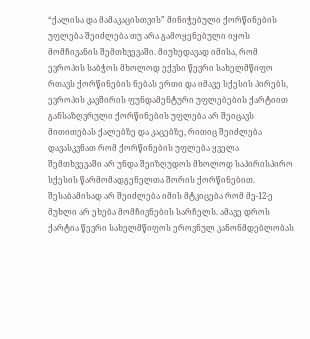“ქალისა და მამაკაცისთვის” მინიჭებული ქორწინების უფლება შეიძლება თუ არა გამოყენებული იყოს მომჩივანის შემთხვევაში. მიუხედავად იმისა, რომ ევროპის საბჭოს მხოლოდ ექვსი წევრი სახელმწიფო რთავს ქორწინების ნებას ერთი და იმავე სქესის პირებს, ევროპის კავშირის ფუნდამენტური უფლებების ქარტიით განსაზღვრული ქორწინების უფლება არ შეიცავს მითითებას ქალებზე და კაცებზე, რითიც შეიძლება დავასკვნათ რომ ქორწინების უფლება ყველა შემთხვევაში არ უნდა შეიზღუდოს მხოლოდ საპირისპირო სქესის წარმომადგენელთა შორის ქორწინებით. შესაბამისად არ შეიძლება იმის მტკიცება რომ მე-12-ე მუხლი არ ეხება მომჩივნების სარჩელს. ამავე დროს ქარტია წევრი სახელმწიფოს ეროვნულ კანონმდებლობას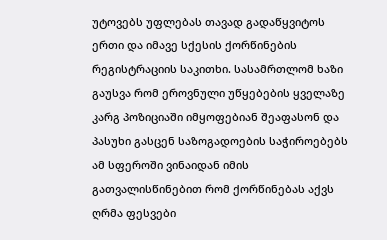უტოვებს უფლებას თავად გადაწყვიტოს ერთი და იმავე სქესის ქორწინების რეგისტრაციის საკითხი. სასამრთლომ ხაზი გაუსვა რომ ეროვნული უწყებების ყველაზე კარგ პოზიციაში იმყოფებიან შეაფასონ და პასუხი გასცენ საზოგადოების საჭიროებებს ამ სფეროში ვინაიდან იმის გათვალისწინებით რომ ქორწინებას აქვს ღრმა ფესვები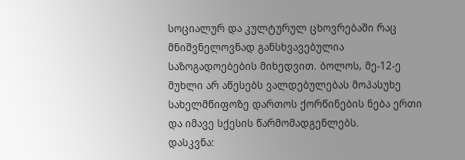სოციალურ და კულტურულ ცხოვრებაში რაც მნიშვნელოვნად განსხვავებულია საზოგადოებების მიხედვით. ბოლოს, მე-12-ე მუხლი არ აწესებს ვალდებულებას მოპასუხე სახელმწიფოზე დართოს ქორწინების ნება ერთი და იმავე სქესის წარმომადგენლებს.
დასკვნა: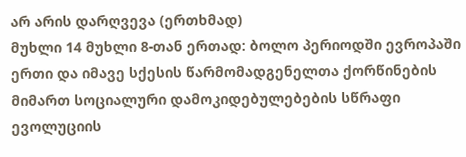არ არის დარღვევა (ერთხმად)
მუხლი 14 მუხლი 8-თან ერთად: ბოლო პერიოდში ევროპაში ერთი და იმავე სქესის წარმომადგენელთა ქორწინების მიმართ სოციალური დამოკიდებულებების სწრაფი ევოლუციის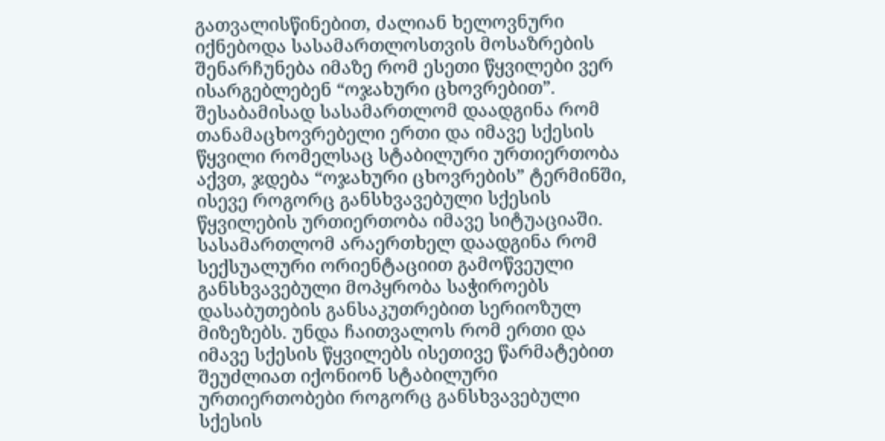გათვალისწინებით, ძალიან ხელოვნური იქნებოდა სასამართლოსთვის მოსაზრების შენარჩუნება იმაზე რომ ესეთი წყვილები ვერ ისარგებლებენ “ოჯახური ცხოვრებით”. შესაბამისად სასამართლომ დაადგინა რომ თანამაცხოვრებელი ერთი და იმავე სქესის წყვილი რომელსაც სტაბილური ურთიერთობა აქვთ, ჯდება “ოჯახური ცხოვრების” ტერმინში, ისევე როგორც განსხვავებული სქესის წყვილების ურთიერთობა იმავე სიტუაციაში. სასამართლომ არაერთხელ დაადგინა რომ სექსუალური ორიენტაციით გამოწვეული განსხვავებული მოპყრობა საჭიროებს დასაბუთების განსაკუთრებით სერიოზულ მიზეზებს. უნდა ჩაითვალოს რომ ერთი და იმავე სქესის წყვილებს ისეთივე წარმატებით შეუძლიათ იქონიონ სტაბილური ურთიერთობები როგორც განსხვავებული სქესის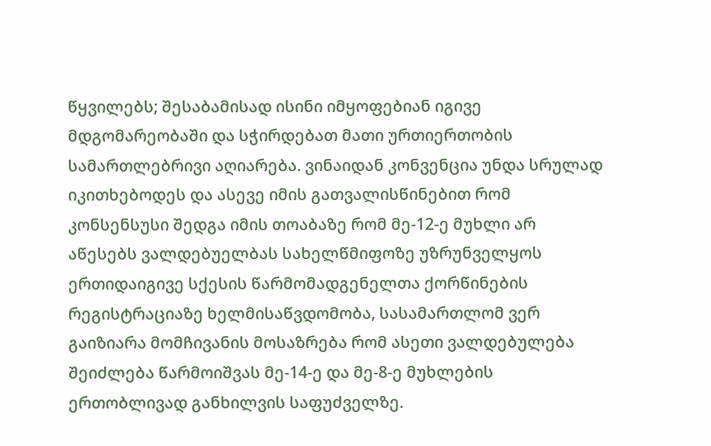წყვილებს; შესაბამისად ისინი იმყოფებიან იგივე მდგომარეობაში და სჭირდებათ მათი ურთიერთობის სამართლებრივი აღიარება. ვინაიდან კონვენცია უნდა სრულად იკითხებოდეს და ასევე იმის გათვალისწინებით რომ კონსენსუსი შედგა იმის თოაბაზე რომ მე-12-ე მუხლი არ აწესებს ვალდებუელბას სახელწმიფოზე უზრუნველყოს ერთიდაიგივე სქესის წარმომადგენელთა ქორწინების რეგისტრაციაზე ხელმისაწვდომობა, სასამართლომ ვერ გაიზიარა მომჩივანის მოსაზრება რომ ასეთი ვალდებულება შეიძლება წარმოიშვას მე-14-ე და მე-8-ე მუხლების ერთობლივად განხილვის საფუძველზე.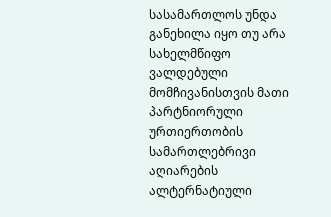სასამართლოს უნდა განეხილა იყო თუ არა სახელმწიფო ვალდებული მომჩივანისთვის მათი პარტნიორული ურთიერთობის სამართლებრივი აღიარების ალტერნატიული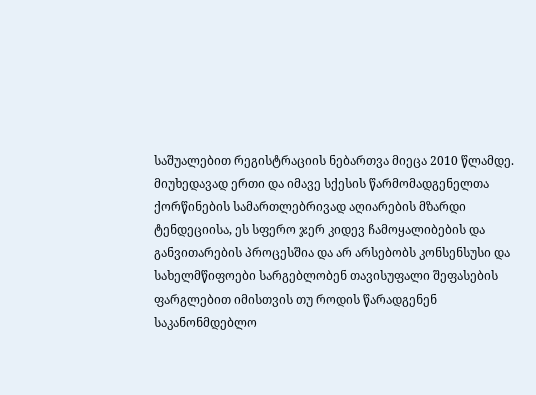საშუალებით რეგისტრაციის ნებართვა მიეცა 2010 წლამდე. მიუხედავად ერთი და იმავე სქესის წარმომადგენელთა ქორწინების სამართლებრივად აღიარების მზარდი ტენდეციისა, ეს სფერო ჯერ კიდევ ჩამოყალიბების და განვითარების პროცესშია და არ არსებობს კონსენსუსი და სახელმწიფოები სარგებლობენ თავისუფალი შეფასების ფარგლებით იმისთვის თუ როდის წარადგენენ საკანონმდებლო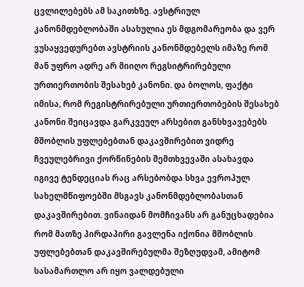ცვლილებებს ამ საკითხზე. ავსტრიულ კანონმდებლობაში ასახულია ეს მდგომარეობა და ვერ ვუსაყვედურებთ ავსტრიის კანონმდებელს იმაზე რომ მან უფრო ადრე არ მიიღო რეგსიტრირებული ურთიერთობის შესახებ კანონი. და ბოლოს, ფაქტი იმისა, რომ რეგისტრირებული ურთიერთობების შესახებ კანონი შეიცავდა გარკვეულ არსებით განსხვავებებს მშობლის უფლებებთან დაკავშირებით ვიდრე ჩვეულებრივი ქორწინების შემთხვევაში ასახავდა იგივე ტენდეციას რაც არსებობდა სხვა ევროპულ სახელმწიფოებში მსგავს კანონმდებლობასთან დაკავშირებით. ვინაიდან მომჩივანს არ განუცხადებია რომ მათზე პირდაპირი გავლენა იქონია მშობლის უფლებებთან დაკავშირებულმა შეზღუდვამ, ამიტომ სასამართლო არ იყო ვალდებული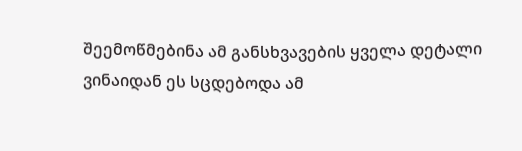შეემოწმებინა ამ განსხვავების ყველა დეტალი ვინაიდან ეს სცდებოდა ამ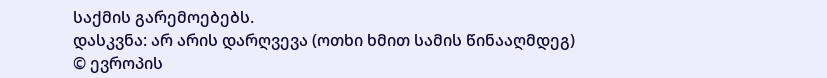საქმის გარემოებებს.
დასკვნა: არ არის დარღვევა (ოთხი ხმით სამის წინააღმდეგ)
© ევროპის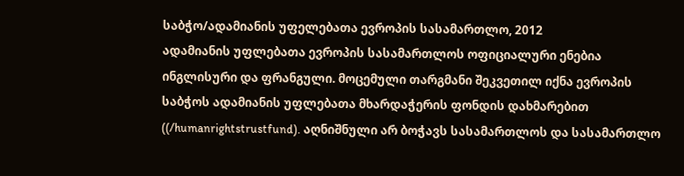საბჭო/ადამიანის უფელებათა ევროპის სასამართლო, 2012
ადამიანის უფლებათა ევროპის სასამართლოს ოფიციალური ენებია ინგლისური და ფრანგული. მოცემული თარგმანი შეკვეთილ იქნა ევროპის საბჭოს ადამიანის უფლებათა მხარდაჭერის ფონდის დახმარებით ((/humanrightstrustfund). აღნიშნული არ ბოჭავს სასამართლოს და სასამართლო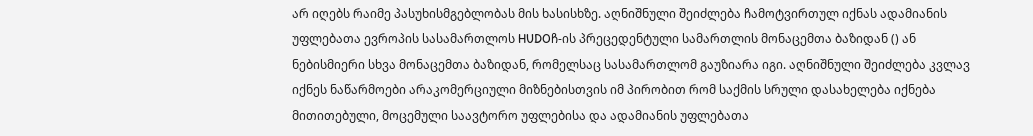არ იღებს რაიმე პასუხისმგებლობას მის ხასისხზე. აღნიშნული შეიძლება ჩამოტვირთულ იქნას ადამიანის უფლებათა ევროპის სასამართლოს HUDOჩ-ის პრეცედენტული სამართლის მონაცემთა ბაზიდან () ან ნებისმიერი სხვა მონაცემთა ბაზიდან, რომელსაც სასამართლომ გაუზიარა იგი. აღნიშნული შეიძლება კვლავ იქნეს ნაწარმოები არაკომერციული მიზნებისთვის იმ პირობით რომ საქმის სრული დასახელება იქნება მითითებული, მოცემული საავტორო უფლებისა და ადამიანის უფლებათა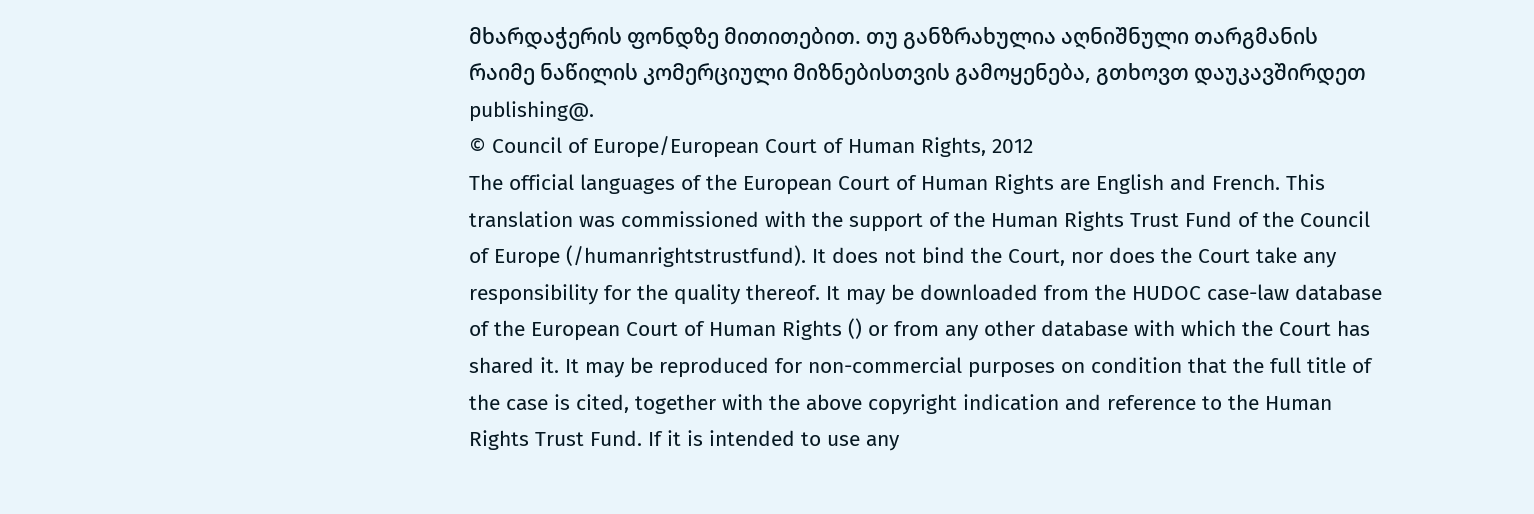მხარდაჭერის ფონდზე მითითებით. თუ განზრახულია აღნიშნული თარგმანის რაიმე ნაწილის კომერციული მიზნებისთვის გამოყენება, გთხოვთ დაუკავშირდეთ publishing@.
© Council of Europe/European Court of Human Rights, 2012
The official languages of the European Court of Human Rights are English and French. This translation was commissioned with the support of the Human Rights Trust Fund of the Council of Europe (/humanrightstrustfund). It does not bind the Court, nor does the Court take any responsibility for the quality thereof. It may be downloaded from the HUDOC case-law database of the European Court of Human Rights () or from any other database with which the Court has shared it. It may be reproduced for non-commercial purposes on condition that the full title of the case is cited, together with the above copyright indication and reference to the Human Rights Trust Fund. If it is intended to use any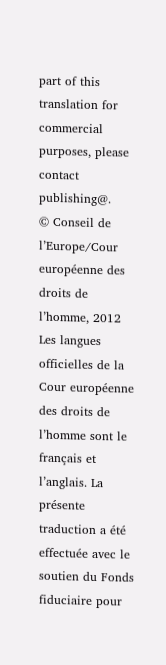part of this translation for commercial purposes, please contact publishing@.
© Conseil de l’Europe/Cour européenne des droits de l’homme, 2012
Les langues officielles de la Cour européenne des droits de l’homme sont le français et l’anglais. La présente traduction a été effectuée avec le soutien du Fonds fiduciaire pour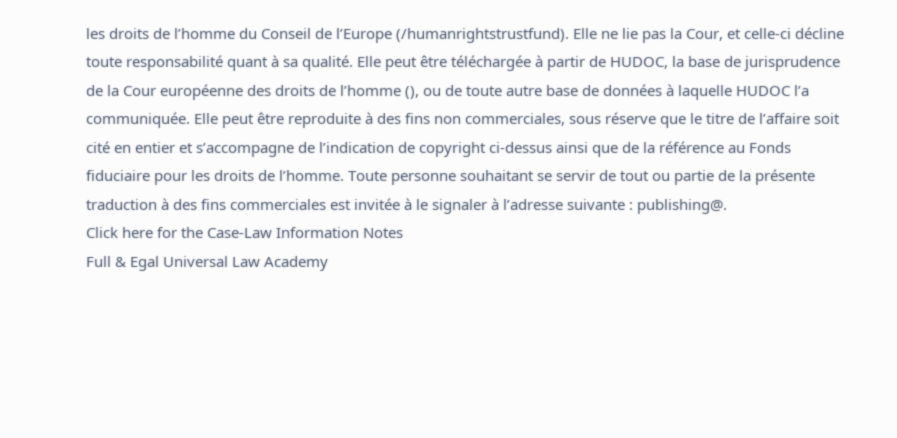les droits de l’homme du Conseil de l’Europe (/humanrightstrustfund). Elle ne lie pas la Cour, et celle-ci décline toute responsabilité quant à sa qualité. Elle peut être téléchargée à partir de HUDOC, la base de jurisprudence de la Cour européenne des droits de l’homme (), ou de toute autre base de données à laquelle HUDOC l’a communiquée. Elle peut être reproduite à des fins non commerciales, sous réserve que le titre de l’affaire soit cité en entier et s’accompagne de l’indication de copyright ci-dessus ainsi que de la référence au Fonds fiduciaire pour les droits de l’homme. Toute personne souhaitant se servir de tout ou partie de la présente traduction à des fins commerciales est invitée à le signaler à l’adresse suivante : publishing@.
Click here for the Case-Law Information Notes
Full & Egal Universal Law Academy